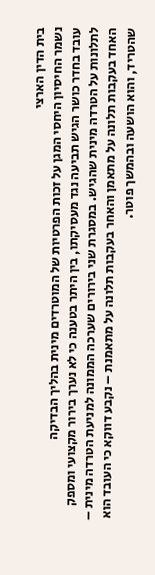בית הדין הארצי
נשמר החיסיון היחסי המגן על זכות הפרטיות של המוטרדים מינית בהליך הבדיקה
עובד בחדר כושר הגיש תביעה נגד מעסיקתו, בין היתר בטענה כי לא נערך בירור מקצועי ומספק לתלונות על הטרדה מינית שהגיש. במסגרת שני בירורים שערכה הממונה למניעת הטרדה מינית – האחד בעקבות תלונה על מתאמן והאחר בעקבות תלונה על מתאמנת – נקבע דווקא כי העובד הוא שהטריד, והוא הושעה ובהמשך פוטר.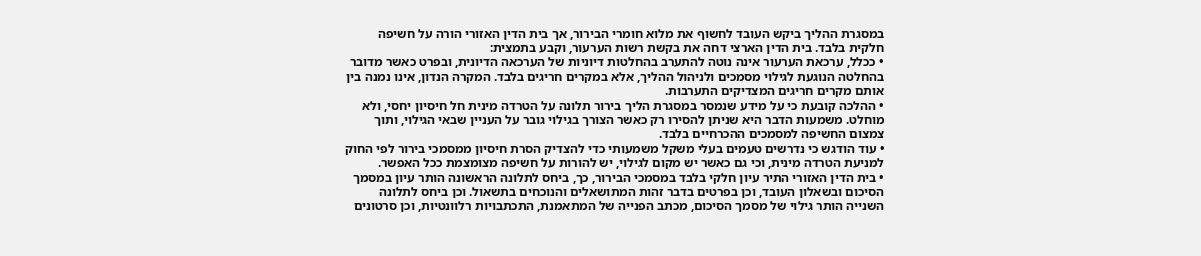במסגרת ההליך ביקש העובד לחשוף את מלוא חומרי הבירור, אך בית הדין האזורי הורה על חשיפה חלקית בלבד. בית הדין הארצי דחה את בקשת רשות הערעור, וקבע בתמצית:
• ככלל, ערכאת הערעור אינה נוטה להתערב בהחלטות דיוניות של הערכאה הדיונית, ובפרט כאשר מדובר בהחלטה הנוגעת לגילוי מסמכים ולניהול ההליך, אלא במקרים חריגים בלבד. המקרה הנדון, אינו נמנה בין אותם מקרים חריגים המצדיקים התערבות.
• ההלכה קובעת כי על מידע שנמסר במסגרת הליך בירור תלונה על הטרדה מינית חל חיסיון יחסי, ולא מוחלט. משמעות הדבר היא שניתן להסירו רק כאשר הצורך בגילוי גובר על העניין שבאי הגילוי, ותוך צמצום החשיפה למסמכים ההכרחיים בלבד.
• עוד הודגש כי נדרשים טעמים בעלי משקל משמעותי כדי להצדיק הסרת חיסיון ממסמכי בירור לפי החוק למניעת הטרדה מינית, וכי גם כאשר יש מקום לגילוי, יש להורות על חשיפה מצומצמת ככל האפשר.
• בית הדין האזורי התיר עיון חלקי בלבד במסמכי הבירור, כך, ביחס לתלונה הראשונה הותר עיון במסמך הסיכום ובשאלון העובד, וכן בפרטים בדבר זהות המתושאלים והנוכחים בתשאול. וכן ביחס לתלונה השנייה הותר גילוי של מסמך הסיכום, מכתב הפנייה של המתאמנת, התכתבויות רלוונטיות, וכן סרטונים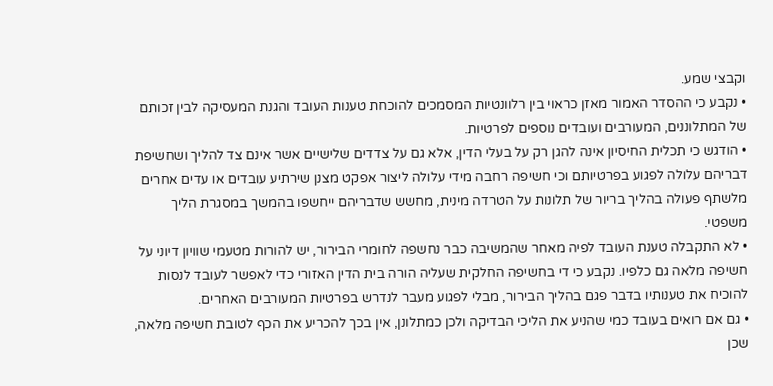וקבצי שמע.
• נקבע כי ההסדר האמור מאזן כראוי בין רלוונטיות המסמכים להוכחת טענות העובד והגנת המעסיקה לבין זכותם של המתלוננים, המעורבים ועובדים נוספים לפרטיות.
• הודגש כי תכלית החיסיון אינה להגן רק על בעלי הדין, אלא גם על צדדים שלישיים אשר אינם צד להליך ושחשיפת דבריהם עלולה לפגוע בפרטיותם וכי חשיפה רחבה מידי עלולה ליצור אפקט מצנן שירתיע עובדים או עדים אחרים מלשתף פעולה בהליך בריור של תלונות על הטרדה מינית, מחשש שדבריהם ייחשפו בהמשך במסגרת הליך משפטי.
• לא התקבלה טענת העובד לפיה מאחר שהמשיבה כבר נחשפה לחומרי הבירור, יש להורות מטעמי שוויון דיוני על חשיפה מלאה גם כלפיו. נקבע כי די בחשיפה החלקית שעליה הורה בית הדין האזורי כדי לאפשר לעובד לנסות להוכיח את טענותיו בדבר פגם בהליך הבירור, מבלי לפגוע מעבר לנדרש בפרטיות המעורבים האחרים.
• גם אם רואים בעובד כמי שהניע את הליכי הבדיקה ולכן כמתלונן, אין בכך להכריע את הכף לטובת חשיפה מלאה, שכן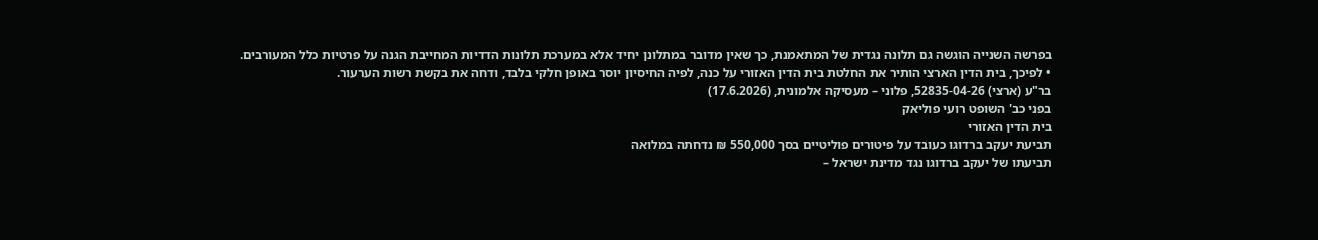בפרשה השנייה הוגשה גם תלונה נגדית של המתאמנת, כך שאין מדובר במתלונן יחיד אלא במערכת תלונות הדדיות המחייבת הגנה על פרטיות כלל המעורבים.
• לפיכך, בית הדין הארצי הותיר את החלטת בית הדין האזורי על כנה, לפיה החיסיון יוסר באופן חלקי בלבד, ודחה את בקשת רשות הערעור.
בר"ע (ארצי) 52835-04-26, פלוני – מעסיקה אלמונית, (17.6.2026)
בפני כב' השופט רועי פוליאק
בית הדין האזורי
תביעת יעקב ברדוגו כעובד על פיטורים פוליטיים בסך 550,000 ₪ נדחתה במלואה
תביעתו של יעקב ברדוגו נגד מדינת ישראל –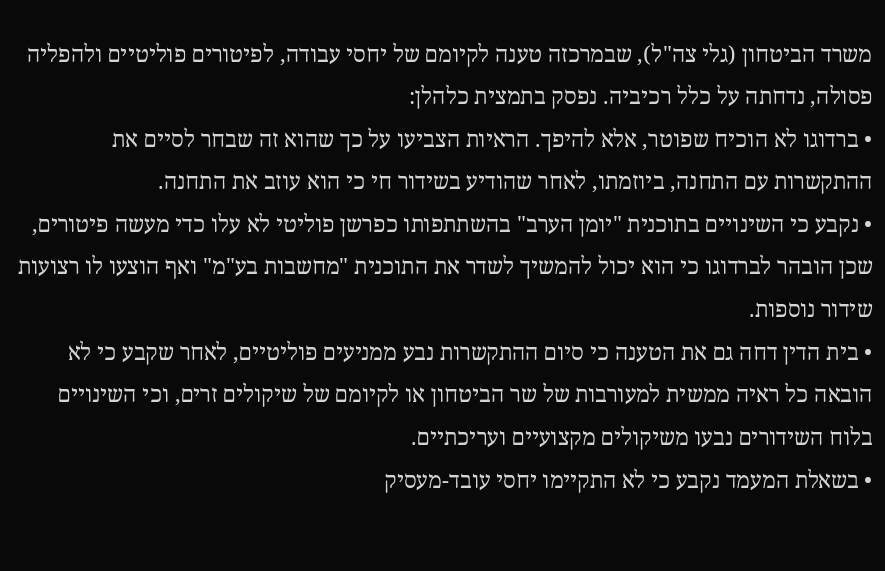משרד הביטחון (גלי צה"ל), שבמרכזה טענה לקיומם של יחסי עבודה, לפיטורים פוליטיים ולהפליה פסולה, נדחתה על כלל רכיביה. נפסק בתמצית כלהלן:
• ברדוגו לא הוכיח שפוטר, אלא להיפך. הראיות הצביעו על כך שהוא זה שבחר לסיים את ההתקשרות עם התחנה, ביוזמתו, לאחר שהודיע בשידור חי כי הוא עוזב את התחנה.
• נקבע כי השינויים בתוכנית "יומן הערב" בהשתתפותו כפרשן פוליטי לא עלו כדי מעשה פיטורים, שכן הובהר לברדוגו כי הוא יכול להמשיך לשדר את התוכנית "מחשבות בע"מ" ואף הוצעו לו רצועות שידור נוספות.
• בית הדין דחה גם את הטענה כי סיום ההתקשרות נבע ממניעים פוליטיים, לאחר שקבע כי לא הובאה כל ראיה ממשית למעורבות של שר הביטחון או לקיומם של שיקולים זרים, וכי השינויים בלוח השידורים נבעו משיקולים מקצועיים ועריכתיים.
• בשאלת המעמד נקבע כי לא התקיימו יחסי עובד-מעסיק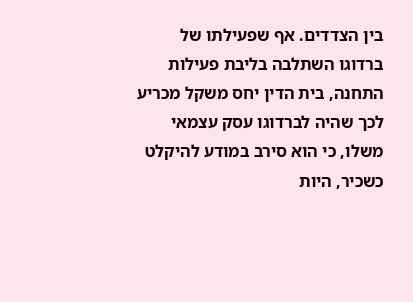בין הצדדים. אף שפעילתו של ברדוגו השתלבה בליבת פעילות התחנה, בית הדין יחס משקל מכריע לכך שהיה לברדוגו עסק עצמאי משלו, כי הוא סירב במודע להיקלט כשכיר, היות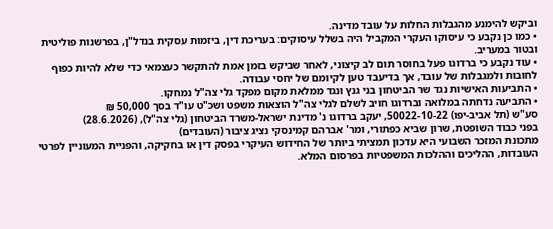וביקש להימנע מהגבלות החלות על עובד מדינה.
• כמו כן נקבע כי עיסוקו העקרי המקביל היה בשלל עיסוקים: בעריכת דין, ביזמות עסקית בנדל"ן, בפרשנות פוליטית ובטור במעריב.
• עוד נקבע כי ברדוגו פעל בחוסר תום לב קיצוני, לאחר שביקש בזמן אמת להתקשר כעצמאי כדי שלא להיות כפוף לחובות ולמגבלות של עובד, אך בדיעבד טען לקיומם של יחסי עבודה.
• התביעות האישיות נגד שר הביטחון בני גנץ ונגד ממלאת מקום מפקד גלי צה"ל נמחקו.
• התביעה נדחתה במלואה וברדוגו חויב לשלם לגלי צה"ל הוצאות משפט ושכ"ט עו"ד בסך 50,000 ₪
סע"ש (תל אביב-יפו) 50022-10-22, יעקב ברדוגו נ' מדינת ישראל-משרד הביטחון (גלי צה"ל), (28.6.2026)
בפני כבוד השופטת, שרון שביא כפתורי, ומר' אברהם קמינסקי נציג ציבור (העובדים)
מתכונת המזכר השבועי היא עדכון תמציתי ביותר של החידוש העיקרי בפסק דין או בחקיקה, והפניית המעוניין לפרטי העובדות, ההליכים וההלכות המשפטיות בפרסום המלא.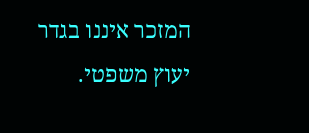המזכר איננו בגדר יעוץ משפטי.